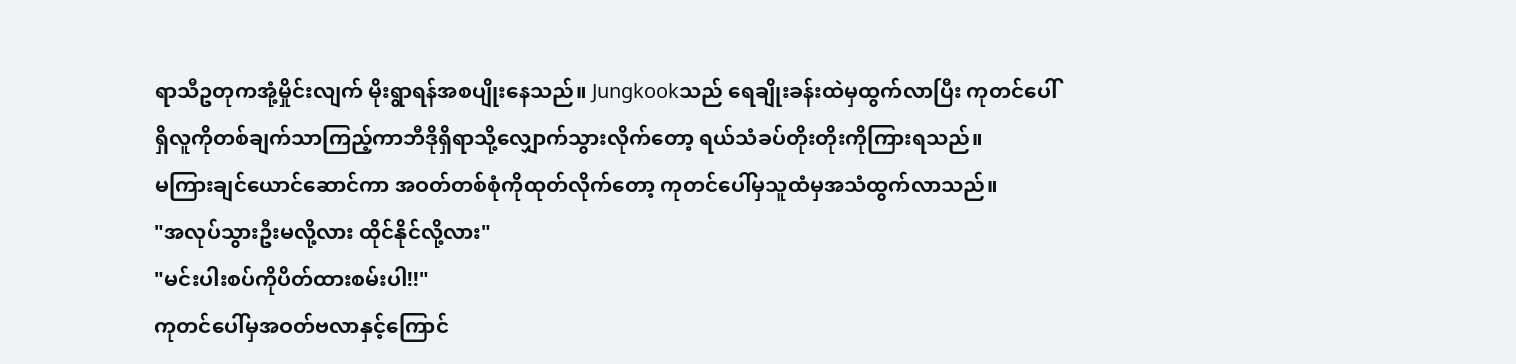ရာသီဥတုကအုံ့မှိုင်းလျက် မိုးရွာရန်အစပျိုးနေသည်။ Jungkookသည် ရေချိုးခန်းထဲမှထွက်လာပြီး ကုတင်ပေါ်ရှိလူကိုတစ်ချက်သာကြည့်ကာဘီဒိုရှိရာသို့လျှောက်သွားလိုက်တော့ ရယ်သံခပ်တိုးတိုးကိုကြားရသည်။
မကြားချင်ယောင်ဆောင်ကာ အဝတ်တစ်စုံကိုထုတ်လိုက်တော့ ကုတင်ပေါ်မှသူထံမှအသံထွက်လာသည်။
"အလုပ်သွားဦးမလို့လား ထိုင်နိုင်လို့လား"
"မင်းပါးစပ်ကိုပိတ်ထားစမ်းပါ!!"
ကုတင်ပေါ်မှအဝတ်ဗလာနှင့်ကြောင်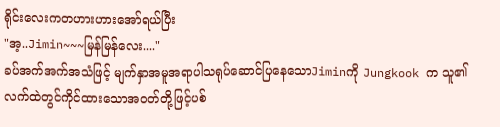ရိုင်းလေးကတဟားဟားအော်ရယ်ပြီး
"အ့..Jimin~~~မြန်မြန်လေး...."
ခပ်အက်အက်အသံဖြင့် မျက်နှာအမူအရာပါသရုပ်ဆောင်ပြနေသောJiminကို Jungkook က သူ၏လက်ထဲတွင်ကိုင်ထားသောအဝတ်တို့ဖြင့်ပစ်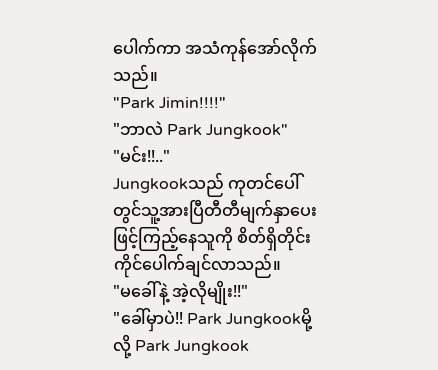ပေါက်ကာ အသံကုန်အော်လိုက်သည်။
"Park Jimin!!!!"
"ဘာလဲ Park Jungkook"
"မင်း!!.."
Jungkookသည် ကုတင်ပေါ်တွင်သူ့အားပြီတီတီမျက်နှာပေးဖြင့်ကြည့်နေသူကို စိတ်ရှိတိုင်းကိုင်ပေါက်ချင်လာသည်။
"မခေါ်နဲ့ အဲ့လိုမျိုး!!"
"ခေါ်မှာပဲ!! Park Jungkookမို့လို့ Park Jungkook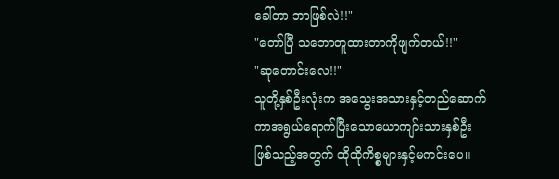ခေါ်တာ ဘာဖြစ်လဲ!!"
"တော်ပြီ သဘောတူထားတာကိုဖျက်တယ်!!"
"ဆုတောင်းလေ!!"
သူတို့နှစ်ဦးလုံးက အသွေးအသားနှင့်တည်ဆောက်ကာအရွယ်ရောက်ပြီးသောယောကျာ်းသားနှစ်ဦးဖြစ်သည့်အတွက် ထိုထိုကိစ္စများနှင့်မကင်းပေ။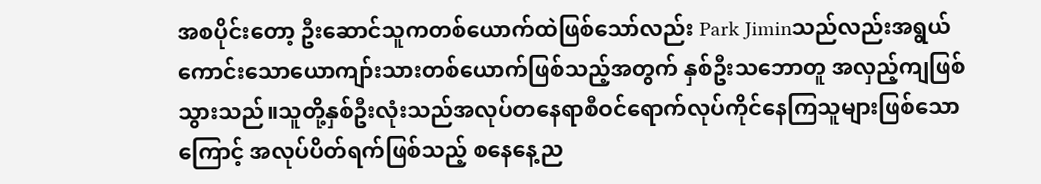အစပိုင်းတော့ ဦးဆောင်သူကတစ်ယောက်ထဲဖြစ်သော်လည်း Park Jiminသည်လည်းအရွယ်ကောင်းသောယောကျာ်းသားတစ်ယောက်ဖြစ်သည့်အတွက် နှစ်ဦးသဘောတူ အလှည့်ကျဖြစ်သွားသည်။သူတို့နှစ်ဦးလုံးသည်အလုပ်တနေရာစီဝင်ရောက်လုပ်ကိုင်နေကြသူများဖြစ်သောကြောင့် အလုပ်ပိတ်ရက်ဖြစ်သည့် စနေနေ့ည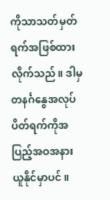ကိုသာသတ်မှတ်ရက်အဖြစ်ထားလိုက်သည်။ ဒါမှ တနင်္ဂနွေအလုပ်ပိတ်ရက်ကိုအပြည့်အဝအနားယူနိုင်မှာပင်။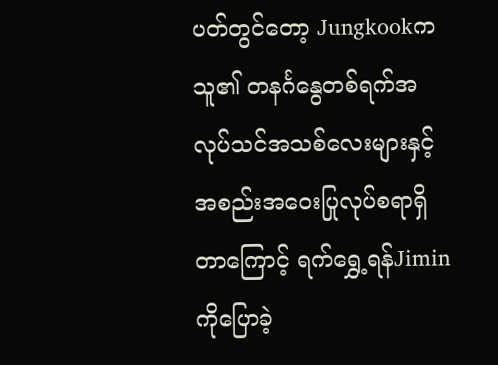ပတ်တွင်တော့ Jungkookက သူ၏ တနင်္ဂနွေတစ်ရက်အလုပ်သင်အသစ်လေးများနှင့်အစည်းအဝေးပြုလုပ်စရာရှိတာကြောင့် ရက်ရွှေ့ရန်Jiminကိုပြောခဲ့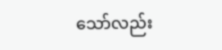သော်လည်း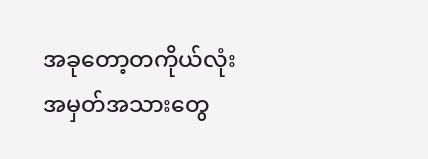အခုတော့တကိုယ်လုံးအမှတ်အသားတွေ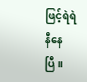ဖြင့်ရဲရဲနီနေပြီ။